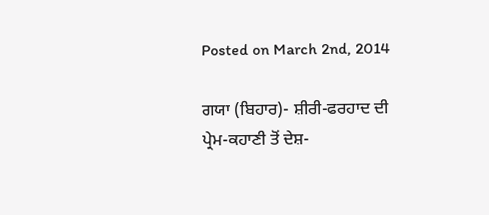Posted on March 2nd, 2014

ਗਯਾ (ਬਿਹਾਰ)- ਸ਼ੀਰੀ-ਫਰਹਾਦ ਦੀ ਪ੍ਰੇਮ-ਕਹਾਣੀ ਤੋਂ ਦੇਸ਼-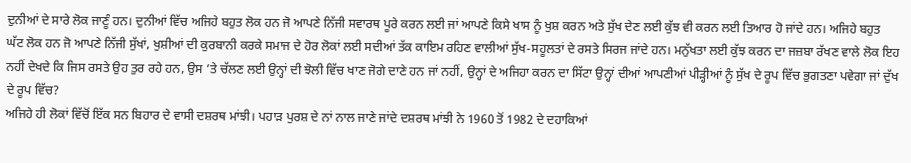ਦੁਨੀਆਂ ਦੇ ਸਾਰੇ ਲੋਕ ਜਾਣੂੰ ਹਨ। ਦੁਨੀਆਂ ਵਿੱਚ ਅਜਿਹੇ ਬਹੁਤ ਲੋਕ ਹਨ ਜੋ ਆਪਣੇ ਨਿੱਜੀ ਸਵਾਰਥ ਪੂਰੇ ਕਰਨ ਲਈ ਜਾਂ ਆਪਣੇ ਕਿਸੇ ਖਾਸ ਨੂੰ ਖੁਸ਼ ਕਰਨ ਅਤੇ ਸੁੱਖ ਦੇਣ ਲਈ ਕੁੱਝ ਵੀ ਕਰਨ ਲਈ ਤਿਆਰ ਹੋ ਜਾਂਦੇ ਹਨ। ਅਜਿਹੇ ਬਹੁਤ ਘੱਟ ਲੋਕ ਹਨ ਜੋ ਆਪਣੇ ਨਿੱਜੀ ਸੁੱਖਾਂ, ਖੁਸ਼ੀਆਂ ਦੀ ਕੁਰਬਾਨੀ ਕਰਕੇ ਸਮਾਜ ਦੇ ਹੋਰ ਲੋਕਾਂ ਲਈ ਸਦੀਆਂ ਤੱਕ ਕਾਇਮ ਰਹਿਣ ਵਾਲੀਆਂ ਸੁੱਖ-ਸਹੂਲਤਾਂ ਦੇ ਰਸਤੇ ਸਿਰਜ ਜਾਂਦੇ ਹਨ। ਮਨੁੱਖਤਾ ਲਈ ਕੁੱਝ ਕਰਨ ਦਾ ਜਜ਼ਬਾ ਰੱਖਣ ਵਾਲੇ ਲੋਕ ਇਹ ਨਹੀਂ ਦੇਖਦੇ ਕਿ ਜਿਸ ਰਸਤੇ ਉਹ ਤੁਰ ਰਹੇ ਹਨ, ਉਸ ’ਤੇ ਚੱਲਣ ਲਈ ਉਨ੍ਹਾਂ ਦੀ ਝੋਲੀ ਵਿੱਚ ਖਾਣ ਜੋਗੇ ਦਾਣੇ ਹਨ ਜਾਂ ਨਹੀਂ, ਉਨ੍ਹਾਂ ਦੇ ਅਜਿਹਾ ਕਰਨ ਦਾ ਸਿੱਟਾ ਉਨ੍ਹਾਂ ਦੀਆਂ ਆਪਣੀਆਂ ਪੀੜ੍ਹੀਆਂ ਨੂੰ ਸੁੱਖ ਦੇ ਰੂਪ ਵਿੱਚ ਭੁਗਤਣਾ ਪਵੇਗਾ ਜਾਂ ਦੁੱਖ ਦੇ ਰੂਪ ਵਿੱਚ?
ਅਜਿਹੇ ਹੀ ਲੋਕਾਂ ਵਿੱਚੋਂ ਇੱਕ ਸਨ ਬਿਹਾਰ ਦੇ ਵਾਸੀ ਦਸ਼ਰਥ ਮਾਂਝੀ। ਪਹਾੜ ਪੁਰਸ਼ ਦੇ ਨਾਂ ਨਾਲ ਜਾਣੇ ਜਾਂਦੇ ਦਸ਼ਰਥ ਮਾਂਝੀ ਨੇ 1960 ਤੋਂ 1982 ਦੇ ਦਹਾਕਿਆਂ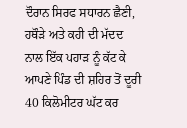ਦੌਰਾਨ ਸਿਰਫ ਸਧਾਰਨ ਛੈਣੀ, ਹਥੌੜੇ ਅਤੇ ਕਹੀ ਦੀ ਮੱਦਦ ਨਾਲ ਇੱਕ ਪਹਾੜ ਨੂੰ ਕੱਟ ਕੇ ਆਪਣੇ ਪਿੰਡ ਦੀ ਸ਼ਹਿਰ ਤੋਂ ਦੂਰੀ 40 ਕਿਲੋਮੀਟਰ ਘੱਟ ਕਰ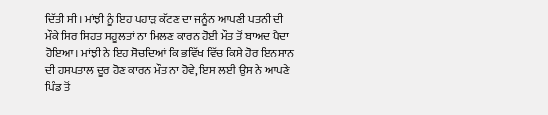ਦਿੱਤੀ ਸੀ। ਮਾਂਝੀ ਨੂੰ ਇਹ ਪਹਾੜ ਕੱਟਣ ਦਾ ਜਨੂੰਨ ਆਪਣੀ ਪਤਨੀ ਦੀ ਮੌਕੇ ਸਿਰ ਸਿਹਤ ਸਹੂਲਤਾਂ ਨਾ ਮਿਲਣ ਕਾਰਨ ਹੋਈ ਮੌਤ ਤੋਂ ਬਾਅਦ ਪੈਦਾ ਹੋਇਆ। ਮਾਂਝੀ ਨੇ ਇਹ ਸੋਚਦਿਆਂ ਕਿ ਭਵਿੱਖ ਵਿੱਚ ਕਿਸੇ ਹੋਰ ਇਨਸਾਨ ਦੀ ਹਸਪਤਾਲ ਦੂਰ ਹੋਣ ਕਾਰਨ ਮੌਤ ਨਾ ਹੋਵੇ, ਇਸ ਲਈ ਉਸ ਨੇ ਆਪਣੇ ਪਿੰਡ ਤੋਂ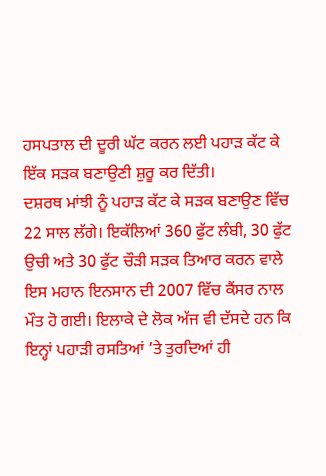ਹਸਪਤਾਲ ਦੀ ਦੂਰੀ ਘੱਟ ਕਰਨ ਲਈ ਪਹਾੜ ਕੱਟ ਕੇ ਇੱਕ ਸੜਕ ਬਣਾਉਣੀ ਸ਼ੁਰੂ ਕਰ ਦਿੱਤੀ।
ਦਸ਼ਰਥ ਮਾਂਝੀ ਨੂੰ ਪਹਾੜ ਕੱਟ ਕੇ ਸੜਕ ਬਣਾਉਣ ਵਿੱਚ 22 ਸਾਲ ਲੱਗੇ। ਇਕੱਲਿਆਂ 360 ਫੁੱਟ ਲੰਬੀ, 30 ਫੁੱਟ ਉਚੀ ਅਤੇ 30 ਫੁੱਟ ਚੌੜੀ ਸੜਕ ਤਿਆਰ ਕਰਨ ਵਾਲੇ ਇਸ ਮਹਾਨ ਇਨਸਾਨ ਦੀ 2007 ਵਿੱਚ ਕੈਂਸਰ ਨਾਲ ਮੌਤ ਹੋ ਗਈ। ਇਲਾਕੇ ਦੇ ਲੋਕ ਅੱਜ ਵੀ ਦੱਸਦੇ ਹਨ ਕਿ ਇਨ੍ਹਾਂ ਪਹਾੜੀ ਰਸਤਿਆਂ ’ਤੇ ਤੁਰਦਿਆਂ ਹੀ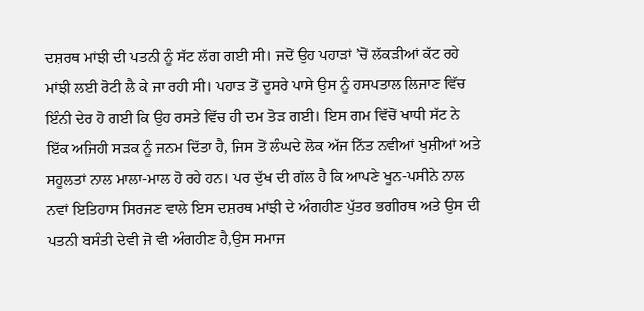ਦਸ਼ਰਥ ਮਾਂਝੀ ਦੀ ਪਤਨੀ ਨੂੰ ਸੱਟ ਲੱਗ ਗਈ ਸੀ। ਜਦੋਂ ਉਹ ਪਹਾੜਾਂ ’ਚੋਂ ਲੱਕੜੀਆਂ ਕੱਟ ਰਹੇ ਮਾਂਝੀ ਲਈ ਰੋਟੀ ਲੈ ਕੇ ਜਾ ਰਹੀ ਸੀ। ਪਹਾੜ ਤੋਂ ਦੂਸਰੇ ਪਾਸੇ ਉਸ ਨੂੰ ਹਸਪਤਾਲ ਲਿਜਾਣ ਵਿੱਚ ਇੰਨੀ ਦੇਰ ਹੋ ਗਈ ਕਿ ਉਹ ਰਸਤੇ ਵਿੱਚ ਹੀ ਦਮ ਤੋੜ ਗਈ। ਇਸ ਗਮ ਵਿੱਚੋਂ ਖਾਧੀ ਸੱਟ ਨੇ ਇੱਕ ਅਜਿਹੀ ਸੜਕ ਨੂੰ ਜਨਮ ਦਿੱਤਾ ਹੈ, ਜਿਸ ਤੋਂ ਲੰਘਦੇ ਲੋਕ ਅੱਜ ਨਿੱਤ ਨਵੀਆਂ ਖੁਸ਼ੀਆਂ ਅਤੇ ਸਹੂਲਤਾਂ ਨਾਲ ਮਾਲਾ-ਮਾਲ ਹੋ ਰਹੇ ਹਨ। ਪਰ ਦੁੱਖ ਦੀ ਗੱਲ ਹੈ ਕਿ ਆਪਣੇ ਖੂਨ-ਪਸੀਨੇ ਨਾਲ ਨਵਾਂ ਇਤਿਹਾਸ ਸਿਰਜਣ ਵਾਲੇ ਇਸ ਦਸ਼ਰਥ ਮਾਂਝੀ ਦੇ ਅੰਗਹੀਣ ਪੁੱਤਰ ਭਗੀਰਥ ਅਤੇ ਉਸ ਦੀ ਪਤਨੀ ਬਸੰਤੀ ਦੇਵੀ ਜੋ ਵੀ ਅੰਗਹੀਣ ਹੈ,ਉਸ ਸਮਾਜ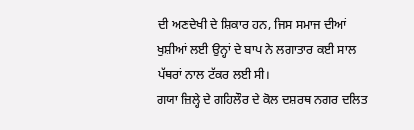ਦੀ ਅਣਦੇਖੀ ਦੇ ਸ਼ਿਕਾਰ ਹਨ, ਜਿਸ ਸਮਾਜ ਦੀਆਂ ਖੁਸ਼ੀਆਂ ਲਈ ਉਨ੍ਹਾਂ ਦੇ ਬਾਪ ਨੇ ਲਗਾਤਾਰ ਕਈ ਸਾਲ ਪੱਥਰਾਂ ਨਾਲ ਟੱਕਰ ਲਈ ਸੀ।
ਗਯਾ ਜ਼ਿਲ੍ਹੇ ਦੇ ਗਹਿਲੌਰ ਦੇ ਕੋਲ ਦਸ਼ਰਥ ਨਗਰ ਦਲਿਤ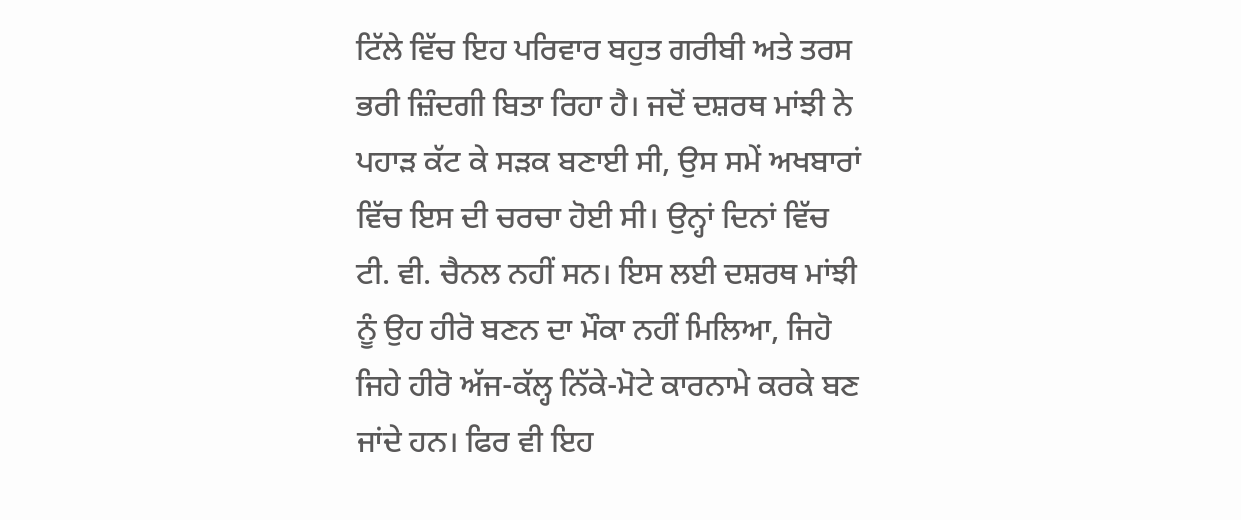ਟਿੱਲੇ ਵਿੱਚ ਇਹ ਪਰਿਵਾਰ ਬਹੁਤ ਗਰੀਬੀ ਅਤੇ ਤਰਸ ਭਰੀ ਜ਼ਿੰਦਗੀ ਬਿਤਾ ਰਿਹਾ ਹੈ। ਜਦੋਂ ਦਸ਼ਰਥ ਮਾਂਝੀ ਨੇ ਪਹਾੜ ਕੱਟ ਕੇ ਸੜਕ ਬਣਾਈ ਸੀ, ਉਸ ਸਮੇਂ ਅਖਬਾਰਾਂ ਵਿੱਚ ਇਸ ਦੀ ਚਰਚਾ ਹੋਈ ਸੀ। ਉਨ੍ਹਾਂ ਦਿਨਾਂ ਵਿੱਚ ਟੀ. ਵੀ. ਚੈਨਲ ਨਹੀਂ ਸਨ। ਇਸ ਲਈ ਦਸ਼ਰਥ ਮਾਂਝੀ ਨੂੰ ਉਹ ਹੀਰੋ ਬਣਨ ਦਾ ਮੌਕਾ ਨਹੀਂ ਮਿਲਿਆ, ਜਿਹੋ ਜਿਹੇ ਹੀਰੋ ਅੱਜ-ਕੱਲ੍ਹ ਨਿੱਕੇ-ਮੋਟੇ ਕਾਰਨਾਮੇ ਕਰਕੇ ਬਣ ਜਾਂਦੇ ਹਨ। ਫਿਰ ਵੀ ਇਹ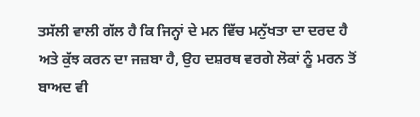ਤਸੱਲੀ ਵਾਲੀ ਗੱਲ ਹੈ ਕਿ ਜਿਨ੍ਹਾਂ ਦੇ ਮਨ ਵਿੱਚ ਮਨੁੱਖਤਾ ਦਾ ਦਰਦ ਹੈ ਅਤੇ ਕੁੱਝ ਕਰਨ ਦਾ ਜਜ਼ਬਾ ਹੈ, ਉਹ ਦਸ਼ਰਥ ਵਰਗੇ ਲੋਕਾਂ ਨੂੰ ਮਰਨ ਤੋਂ ਬਾਅਦ ਵੀ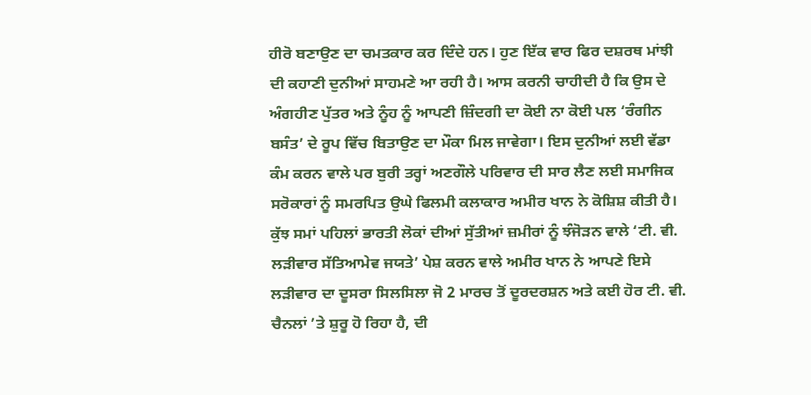ਹੀਰੋ ਬਣਾਉਣ ਦਾ ਚਮਤਕਾਰ ਕਰ ਦਿੰਦੇ ਹਨ। ਹੁਣ ਇੱਕ ਵਾਰ ਫਿਰ ਦਸ਼ਰਥ ਮਾਂਝੀ ਦੀ ਕਹਾਣੀ ਦੁਨੀਆਂ ਸਾਹਮਣੇ ਆ ਰਹੀ ਹੈ। ਆਸ ਕਰਨੀ ਚਾਹੀਦੀ ਹੈ ਕਿ ਉਸ ਦੇ ਅੰਗਹੀਣ ਪੁੱਤਰ ਅਤੇ ਨੂੰਹ ਨੂੰ ਆਪਣੀ ਜ਼ਿੰਦਗੀ ਦਾ ਕੋਈ ਨਾ ਕੋਈ ਪਲ ‘ਰੰਗੀਨ ਬਸੰਤ’ ਦੇ ਰੂਪ ਵਿੱਚ ਬਿਤਾਉਣ ਦਾ ਮੌਕਾ ਮਿਲ ਜਾਵੇਗਾ। ਇਸ ਦੁਨੀਆਂ ਲਈ ਵੱਡਾ ਕੰਮ ਕਰਨ ਵਾਲੇ ਪਰ ਬੁਰੀ ਤਰ੍ਹਾਂ ਅਣਗੌਲੇ ਪਰਿਵਾਰ ਦੀ ਸਾਰ ਲੈਣ ਲਈ ਸਮਾਜਿਕ ਸਰੋਕਾਰਾਂ ਨੂੰ ਸਮਰਪਿਤ ਉਘੇ ਫਿਲਮੀ ਕਲਾਕਾਰ ਅਮੀਰ ਖਾਨ ਨੇ ਕੋਸ਼ਿਸ਼ ਕੀਤੀ ਹੈ। ਕੁੱਝ ਸਮਾਂ ਪਹਿਲਾਂ ਭਾਰਤੀ ਲੋਕਾਂ ਦੀਆਂ ਸੁੱਤੀਆਂ ਜ਼ਮੀਰਾਂ ਨੂੰ ਝੰਜੋੜਨ ਵਾਲੇ ‘ਟੀ. ਵੀ. ਲੜੀਵਾਰ ਸੱਤਿਆਮੇਵ ਜਯਤੇ’ ਪੇਸ਼ ਕਰਨ ਵਾਲੇ ਅਮੀਰ ਖਾਨ ਨੇ ਆਪਣੇ ਇਸੇ ਲੜੀਵਾਰ ਦਾ ਦੂਸਰਾ ਸਿਲਸਿਲਾ ਜੋ 2 ਮਾਰਚ ਤੋਂ ਦੂਰਦਰਸ਼ਨ ਅਤੇ ਕਈ ਹੋਰ ਟੀ. ਵੀ. ਚੈਨਲਾਂ ’ਤੇ ਸ਼ੁਰੂ ਹੋ ਰਿਹਾ ਹੈ, ਦੀ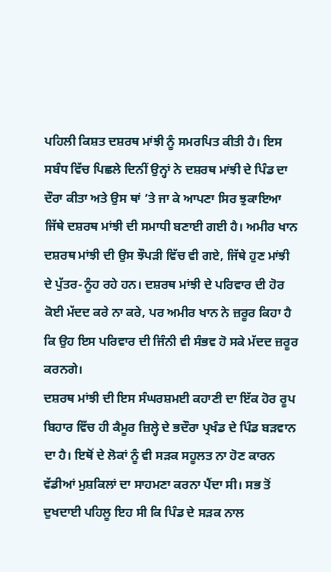ਪਹਿਲੀ ਕਿਸ਼ਤ ਦਸ਼ਰਥ ਮਾਂਝੀ ਨੂੰ ਸਮਰਪਿਤ ਕੀਤੀ ਹੈ। ਇਸ ਸਬੰਧ ਵਿੱਚ ਪਿਛਲੇ ਦਿਨੀਂ ਉਨ੍ਹਾਂ ਨੇ ਦਸ਼ਰਥ ਮਾਂਝੀ ਦੇ ਪਿੰਡ ਦਾ ਦੌਰਾ ਕੀਤਾ ਅਤੇ ਉਸ ਥਾਂ ’ਤੇ ਜਾ ਕੇ ਆਪਣਾ ਸਿਰ ਝੁਕਾਇਆ ਜਿੱਥੇ ਦਸ਼ਰਥ ਮਾਂਝੀ ਦੀ ਸਮਾਧੀ ਬਣਾਈ ਗਈ ਹੈ। ਅਮੀਰ ਖਾਨ ਦਸ਼ਰਥ ਮਾਂਝੀ ਦੀ ਉਸ ਝੌਪੜੀ ਵਿੱਚ ਵੀ ਗਏ, ਜਿੱਥੇ ਹੁਣ ਮਾਂਝੀ ਦੇ ਪੁੱਤਰ-ਨੂੰਹ ਰਹੇ ਹਨ। ਦਸ਼ਰਥ ਮਾਂਝੀ ਦੇ ਪਰਿਵਾਰ ਦੀ ਹੋਰ ਕੋਈ ਮੱਦਦ ਕਰੇ ਨਾ ਕਰੇ, ਪਰ ਅਮੀਰ ਖਾਨ ਨੇ ਜ਼ਰੂਰ ਕਿਹਾ ਹੈ ਕਿ ਉਹ ਇਸ ਪਰਿਵਾਰ ਦੀ ਜਿੰਨੀ ਵੀ ਸੰਭਵ ਹੋ ਸਕੇ ਮੱਦਦ ਜ਼ਰੂਰ ਕਰਨਗੇ।
ਦਸ਼ਰਥ ਮਾਂਝੀ ਦੀ ਇਸ ਸੰਘਰਸ਼ਮਈ ਕਹਾਣੀ ਦਾ ਇੱਕ ਹੋਰ ਰੂਪ ਬਿਹਾਰ ਵਿੱਚ ਹੀ ਕੈਮੂਰ ਜ਼ਿਲ੍ਹੇ ਦੇ ਭਦੌਰਾ ਪ੍ਰਖੰਡ ਦੇ ਪਿੰਡ ਬੜਵਾਨ ਦਾ ਹੈ। ਇਥੋਂ ਦੇ ਲੋਕਾਂ ਨੂੰ ਵੀ ਸੜਕ ਸਹੂਲਤ ਨਾ ਹੋਣ ਕਾਰਨ ਵੱਡੀਆਂ ਮੁਸ਼ਕਿਲਾਂ ਦਾ ਸਾਹਮਣਾ ਕਰਨਾ ਪੈਂਦਾ ਸੀ। ਸਭ ਤੋਂ ਦੁਖਦਾਈ ਪਹਿਲੂ ਇਹ ਸੀ ਕਿ ਪਿੰਡ ਦੇ ਸੜਕ ਨਾਲ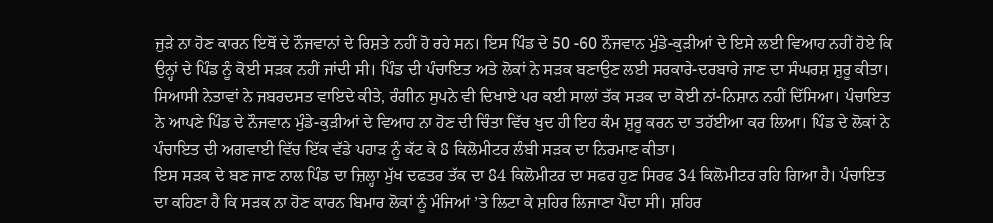ਜੁੜੇ ਨਾ ਹੋਣ ਕਾਰਨ ਇਥੋਂ ਦੇ ਨੌਜਵਾਨਾਂ ਦੇ ਰਿਸ਼ਤੇ ਨਹੀਂ ਹੋ ਰਹੇ ਸਨ। ਇਸ ਪਿੰਡ ਦੇ 50 -60 ਨੌਜਵਾਨ ਮੁੰਡੇ-ਕੁੜੀਆਂ ਦੇ ਇਸੇ ਲਈ ਵਿਆਹ ਨਹੀਂ ਹੋਏ ਕਿ ਉਨ੍ਹਾਂ ਦੇ ਪਿੰਡ ਨੂੰ ਕੋਈ ਸੜਕ ਨਹੀਂ ਜਾਂਦੀ ਸੀ। ਪਿੰਡ ਦੀ ਪੰਚਾਇਤ ਅਤੇ ਲੋਕਾਂ ਨੇ ਸੜਕ ਬਣਾਉਣ ਲਈ ਸਰਕਾਰੇ-ਦਰਬਾਰੇ ਜਾਣ ਦਾ ਸੰਘਰਸ਼ ਸ਼ੁਰੂ ਕੀਤਾ। ਸਿਆਸੀ ਨੇਤਾਵਾਂ ਨੇ ਜਬਰਦਸਤ ਵਾਇਦੇ ਕੀਤੇ, ਰੰਗੀਨ ਸੁਪਨੇ ਵੀ ਦਿਖਾਏ ਪਰ ਕਈ ਸਾਲਾਂ ਤੱਕ ਸੜਕ ਦਾ ਕੋਈ ਨਾਂ-ਨਿਸ਼ਾਨ ਨਹੀਂ ਦਿੱਸਿਆ। ਪੰਚਾਇਤ ਨੇ ਆਪਣੇ ਪਿੰਡ ਦੇ ਨੌਜਵਾਨ ਮੁੰਡੇ-ਕੁੜੀਆਂ ਦੇ ਵਿਆਹ ਨਾ ਹੋਣ ਦੀ ਚਿੰਤਾ ਵਿੱਚ ਖੁਦ ਹੀ ਇਹ ਕੰਮ ਸ਼ੁਰੂ ਕਰਨ ਦਾ ਤਹੱਈਆ ਕਰ ਲਿਆ। ਪਿੰਡ ਦੇ ਲੋਕਾਂ ਨੇ ਪੰਚਾਇਤ ਦੀ ਅਗਵਾਈ ਵਿੱਚ ਇੱਕ ਵੱਡੇ ਪਹਾੜ ਨੂੰ ਕੱਟ ਕੇ 8 ਕਿਲੋਮੀਟਰ ਲੰਬੀ ਸੜਕ ਦਾ ਨਿਰਮਾਣ ਕੀਤਾ।
ਇਸ ਸੜਕ ਦੇ ਬਣ ਜਾਣ ਨਾਲ ਪਿੰਡ ਦਾ ਜ਼ਿਲ੍ਹਾ ਮੁੱਖ ਦਫਤਰ ਤੱਕ ਦਾ 84 ਕਿਲੋਮੀਟਰ ਦਾ ਸਫਰ ਹੁਣ ਸਿਰਫ 34 ਕਿਲੋਮੀਟਰ ਰਹਿ ਗਿਆ ਹੈ। ਪੰਚਾਇਤ ਦਾ ਕਹਿਣਾ ਹੈ ਕਿ ਸੜਕ ਨਾ ਹੋਣ ਕਾਰਨ ਬਿਮਾਰ ਲੋਕਾਂ ਨੂੰ ਮੰਜਿਆਂ ’ਤੇ ਲਿਟਾ ਕੇ ਸ਼ਹਿਰ ਲਿਜਾਣਾ ਪੈਂਦਾ ਸੀ। ਸ਼ਹਿਰ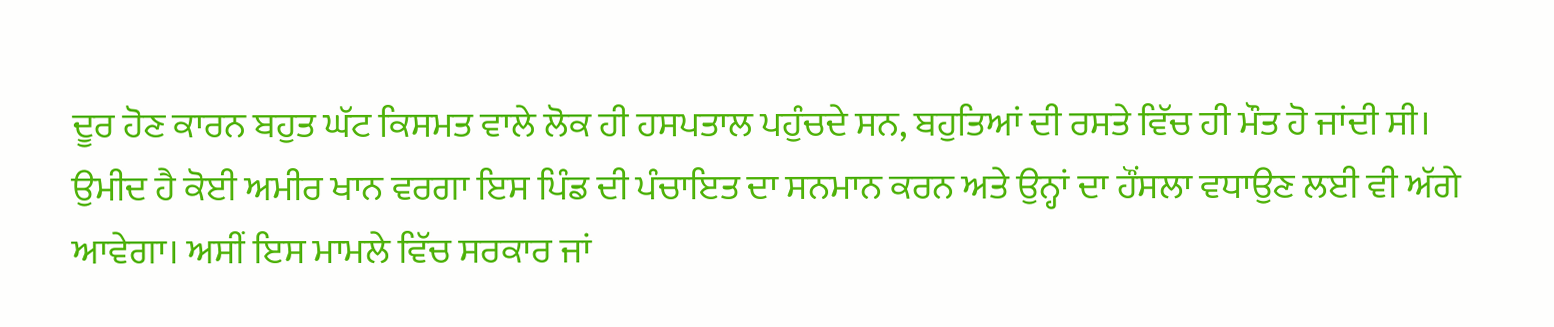ਦੂਰ ਹੋਣ ਕਾਰਨ ਬਹੁਤ ਘੱਟ ਕਿਸਮਤ ਵਾਲੇ ਲੋਕ ਹੀ ਹਸਪਤਾਲ ਪਹੁੰਚਦੇ ਸਨ, ਬਹੁਤਿਆਂ ਦੀ ਰਸਤੇ ਵਿੱਚ ਹੀ ਮੌਤ ਹੋ ਜਾਂਦੀ ਸੀ। ਉਮੀਦ ਹੈ ਕੋਈ ਅਮੀਰ ਖਾਨ ਵਰਗਾ ਇਸ ਪਿੰਡ ਦੀ ਪੰਚਾਇਤ ਦਾ ਸਨਮਾਨ ਕਰਨ ਅਤੇ ਉਨ੍ਹਾਂ ਦਾ ਹੌਂਸਲਾ ਵਧਾਉਣ ਲਈ ਵੀ ਅੱਗੇ ਆਵੇਗਾ। ਅਸੀਂ ਇਸ ਮਾਮਲੇ ਵਿੱਚ ਸਰਕਾਰ ਜਾਂ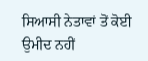ਸਿਆਸੀ ਨੇਤਾਵਾਂ ਤੋਂ ਕੋਈ ਉਮੀਦ ਨਹੀਂ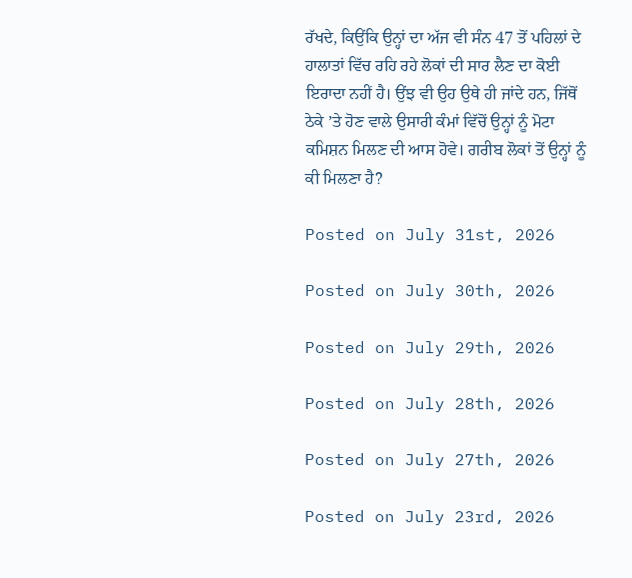ਰੱਖਦੇ, ਕਿਉਂਕਿ ਉਨ੍ਹਾਂ ਦਾ ਅੱਜ ਵੀ ਸੰਨ 47 ਤੋਂ ਪਹਿਲਾਂ ਦੇ ਹਾਲਾਤਾਂ ਵਿੱਚ ਰਹਿ ਰਹੇ ਲੋਕਾਂ ਦੀ ਸਾਰ ਲੈਣ ਦਾ ਕੋਈ ਇਰਾਦਾ ਨਹੀਂ ਹੈ। ਉਂਝ ਵੀ ਉਹ ਉਥੇ ਹੀ ਜਾਂਦੇ ਹਨ, ਜਿੱਥੋਂ ਠੇਕੇ ’ਤੇ ਹੋਣ ਵਾਲੇ ਉਸਾਰੀ ਕੰਮਾਂ ਵਿੱਚੋਂ ਉਨ੍ਹਾਂ ਨੂੰ ਮੋਟਾ ਕਮਿਸ਼ਨ ਮਿਲਣ ਦੀ ਆਸ ਹੋਵੇ। ਗਰੀਬ ਲੋਕਾਂ ਤੋਂ ਉਨ੍ਹਾਂ ਨੂੰ ਕੀ ਮਿਲਣਾ ਹੈ?

Posted on July 31st, 2026

Posted on July 30th, 2026

Posted on July 29th, 2026

Posted on July 28th, 2026

Posted on July 27th, 2026

Posted on July 23rd, 2026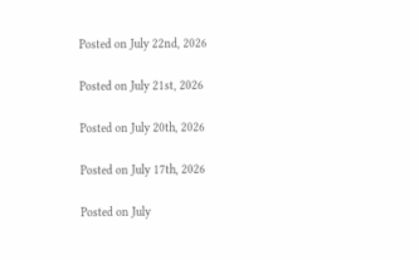Posted on July 22nd, 2026

Posted on July 21st, 2026

Posted on July 20th, 2026

Posted on July 17th, 2026

Posted on July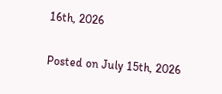16th, 2026

Posted on July 15th, 2026